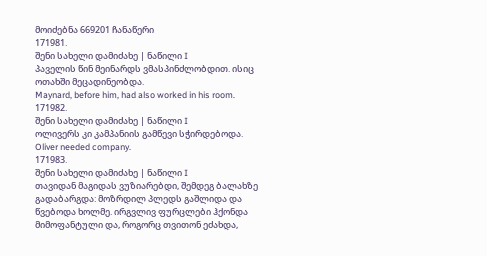მოიძებნა 669201 ჩანაწერი
171981.
შენი სახელი დამიძახე | ნაწილი I
პაველის წინ მეინარდს ვმასპინძლობდით. ისიც ოთახში მეცადინეობდა.
Maynard, before him, had also worked in his room.
171982.
შენი სახელი დამიძახე | ნაწილი I
ოლივერს კი კამპანიის გამწევი სჭირდებოდა.
Oliver needed company.
171983.
შენი სახელი დამიძახე | ნაწილი I
თავიდან მაგიდას ვუზიარებდი, შემდეგ ბალახზე გადაბარგდა: მოზრდილ პლედს გაშლიდა და წვებოდა ხოლმე. ირგვლივ ფურცლები ჰქონდა მიმოფანტული და, როგორც თვითონ ეძახდა,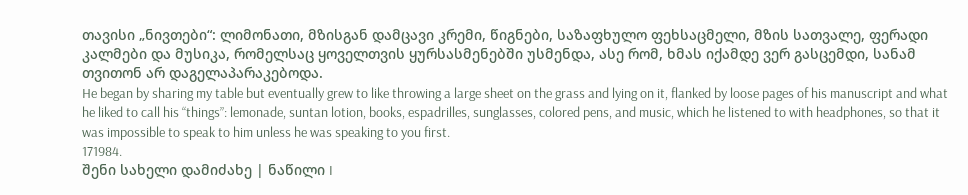თავისი „ნივთები“: ლიმონათი, მზისგან დამცავი კრემი, წიგნები, საზაფხულო ფეხსაცმელი, მზის სათვალე, ფერადი კალმები და მუსიკა, რომელსაც ყოველთვის ყურსასმენებში უსმენდა, ასე რომ, ხმას იქამდე ვერ გასცემდი, სანამ თვითონ არ დაგელაპარაკებოდა.
He began by sharing my table but eventually grew to like throwing a large sheet on the grass and lying on it, flanked by loose pages of his manuscript and what he liked to call his “things”: lemonade, suntan lotion, books, espadrilles, sunglasses, colored pens, and music, which he listened to with headphones, so that it was impossible to speak to him unless he was speaking to you first.
171984.
შენი სახელი დამიძახე | ნაწილი I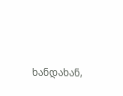ხანდახან,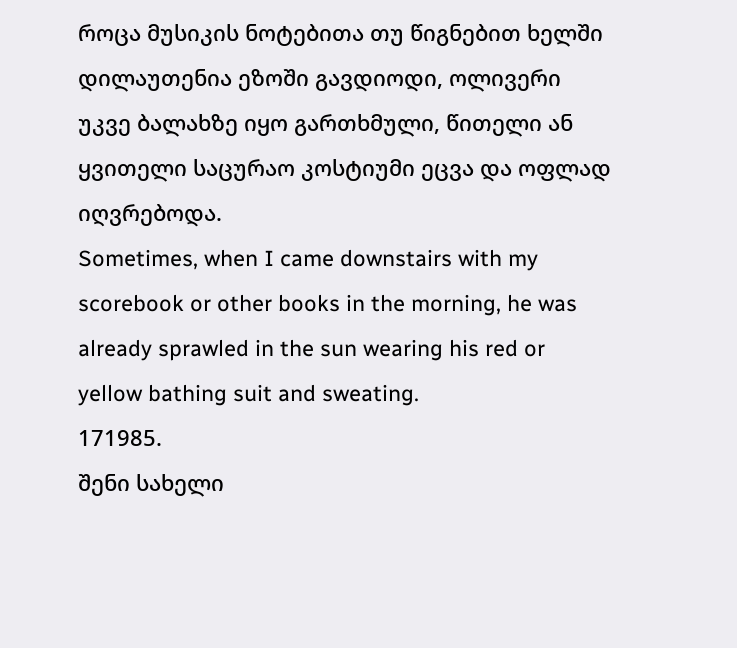როცა მუსიკის ნოტებითა თუ წიგნებით ხელში დილაუთენია ეზოში გავდიოდი, ოლივერი უკვე ბალახზე იყო გართხმული, წითელი ან ყვითელი საცურაო კოსტიუმი ეცვა და ოფლად იღვრებოდა.
Sometimes, when I came downstairs with my scorebook or other books in the morning, he was already sprawled in the sun wearing his red or yellow bathing suit and sweating.
171985.
შენი სახელი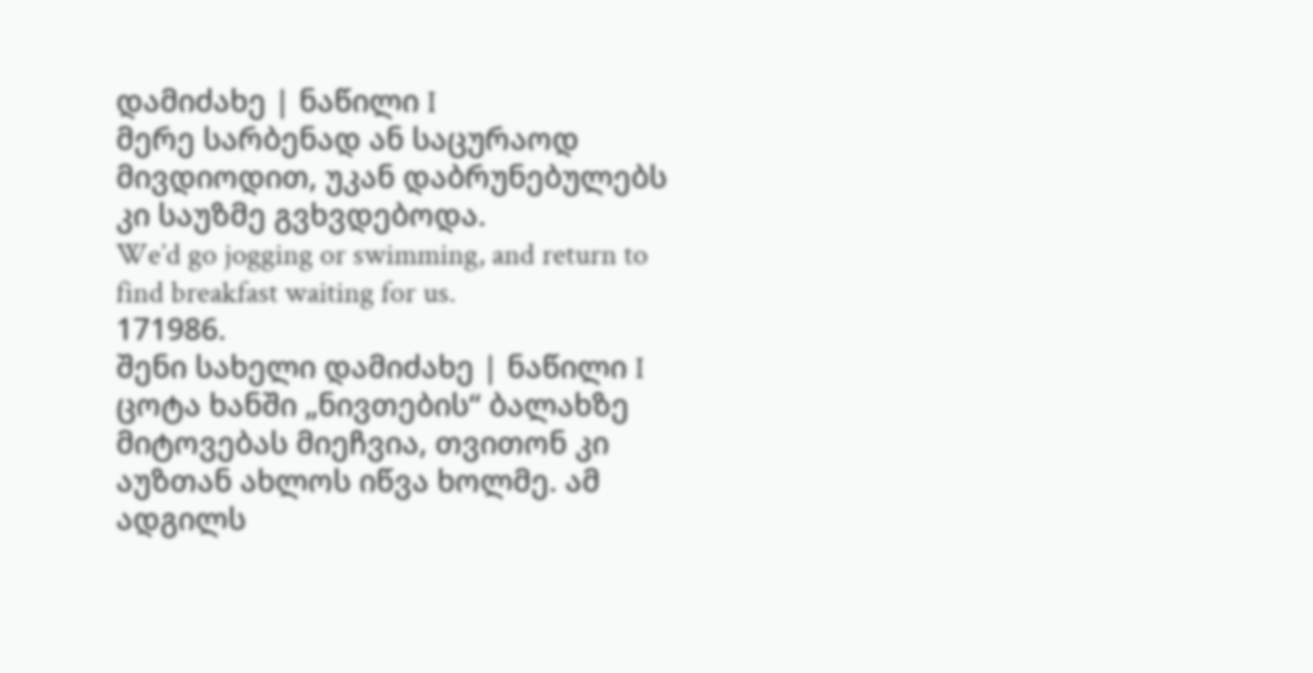დამიძახე | ნაწილი I
მერე სარბენად ან საცურაოდ მივდიოდით, უკან დაბრუნებულებს კი საუზმე გვხვდებოდა.
We’d go jogging or swimming, and return to find breakfast waiting for us.
171986.
შენი სახელი დამიძახე | ნაწილი I
ცოტა ხანში „ნივთების“ ბალახზე მიტოვებას მიეჩვია, თვითონ კი აუზთან ახლოს იწვა ხოლმე. ამ ადგილს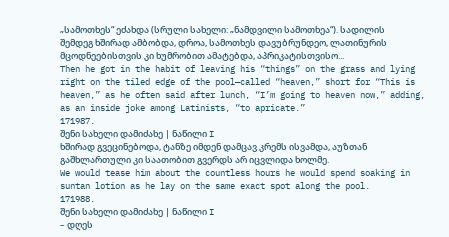„სამოთხეს“ ეძახდა (სრული სახელი: „ნამდვილი სამოთხეა“). სადილის შემდეგ ხშირად ამბობდა, დროა, სამოთხეს დავუბრუნდეო, ლათინურის მცოდნეებისთვის კი ხუმრობით ამატებდა, აპრიკატისთვისო...
Then he got in the habit of leaving his “things” on the grass and lying right on the tiled edge of the pool—called “heaven,” short for “This is heaven,” as he often said after lunch, “I’m going to heaven now,” adding, as an inside joke among Latinists, “to apricate.”
171987.
შენი სახელი დამიძახე | ნაწილი I
ხშირად გვეცინებოდა, ტანზე იმდენ დამცავ კრემს ისვამდა, აუზთან გაშხლართული კი საათობით გვერდს არ იცვლიდა ხოლმე.
We would tease him about the countless hours he would spend soaking in suntan lotion as he lay on the same exact spot along the pool.
171988.
შენი სახელი დამიძახე | ნაწილი I
– დღეს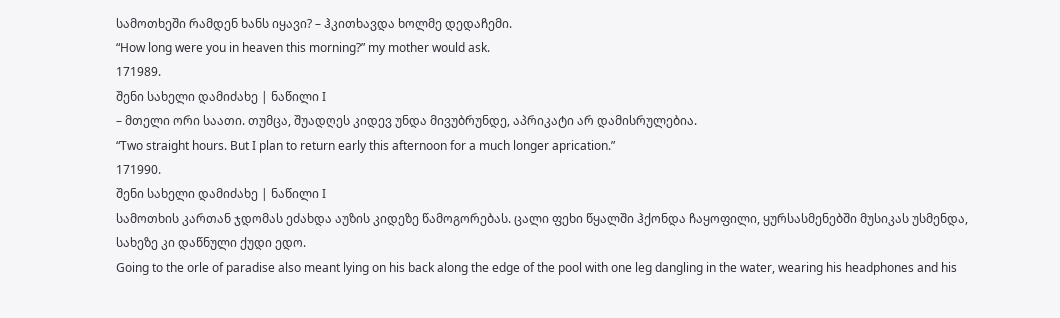სამოთხეში რამდენ ხანს იყავი? – ჰკითხავდა ხოლმე დედაჩემი.
“How long were you in heaven this morning?” my mother would ask.
171989.
შენი სახელი დამიძახე | ნაწილი I
– მთელი ორი საათი. თუმცა, შუადღეს კიდევ უნდა მივუბრუნდე, აპრიკატი არ დამისრულებია.
“Two straight hours. But I plan to return early this afternoon for a much longer aprication.”
171990.
შენი სახელი დამიძახე | ნაწილი I
სამოთხის კართან ჯდომას ეძახდა აუზის კიდეზე წამოგორებას. ცალი ფეხი წყალში ჰქონდა ჩაყოფილი, ყურსასმენებში მუსიკას უსმენდა, სახეზე კი დაწნული ქუდი ედო.
Going to the orle of paradise also meant lying on his back along the edge of the pool with one leg dangling in the water, wearing his headphones and his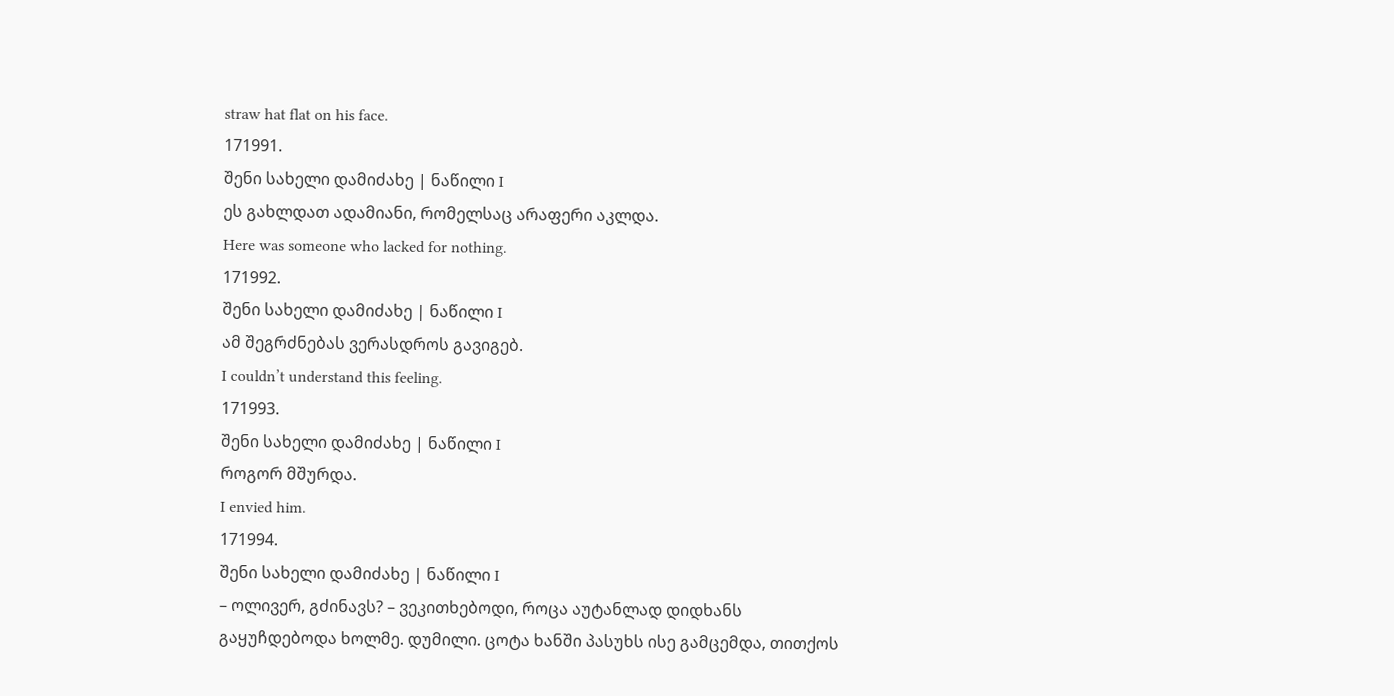straw hat flat on his face.
171991.
შენი სახელი დამიძახე | ნაწილი I
ეს გახლდათ ადამიანი, რომელსაც არაფერი აკლდა.
Here was someone who lacked for nothing.
171992.
შენი სახელი დამიძახე | ნაწილი I
ამ შეგრძნებას ვერასდროს გავიგებ.
I couldn’t understand this feeling.
171993.
შენი სახელი დამიძახე | ნაწილი I
როგორ მშურდა.
I envied him.
171994.
შენი სახელი დამიძახე | ნაწილი I
– ოლივერ, გძინავს? – ვეკითხებოდი, როცა აუტანლად დიდხანს გაყუჩდებოდა ხოლმე. დუმილი. ცოტა ხანში პასუხს ისე გამცემდა, თითქოს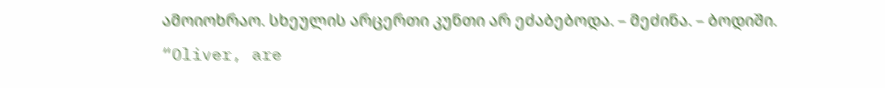ამოიოხრაო. სხეულის არცერთი კუნთი არ ეძაბებოდა. – მეძინა. – ბოდიში.
“Oliver, are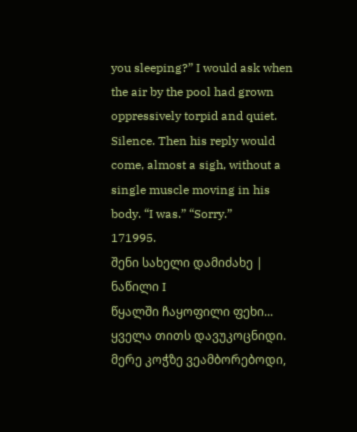you sleeping?” I would ask when the air by the pool had grown oppressively torpid and quiet. Silence. Then his reply would come, almost a sigh, without a single muscle moving in his body. “I was.” “Sorry.”
171995.
შენი სახელი დამიძახე | ნაწილი I
წყალში ჩაყოფილი ფეხი... ყველა თითს დავუკოცნიდი. მერე კოჭზე ვეამბორებოდი,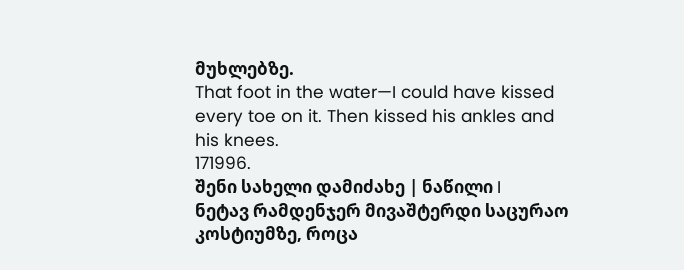მუხლებზე.
That foot in the water—I could have kissed every toe on it. Then kissed his ankles and his knees.
171996.
შენი სახელი დამიძახე | ნაწილი I
ნეტავ რამდენჯერ მივაშტერდი საცურაო კოსტიუმზე, როცა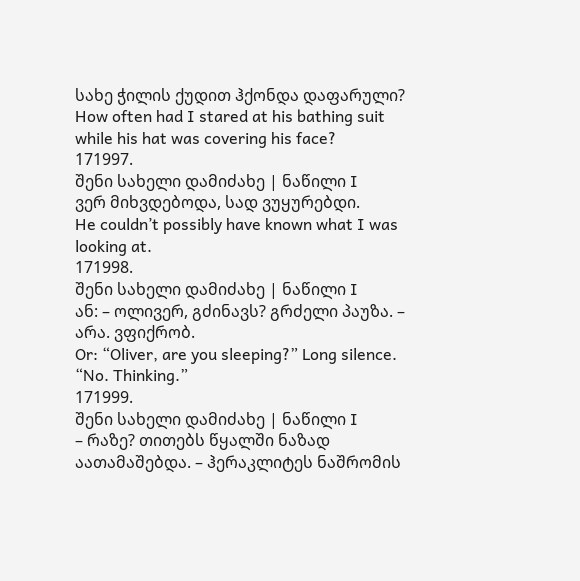სახე ჭილის ქუდით ჰქონდა დაფარული?
How often had I stared at his bathing suit while his hat was covering his face?
171997.
შენი სახელი დამიძახე | ნაწილი I
ვერ მიხვდებოდა, სად ვუყურებდი.
He couldn’t possibly have known what I was looking at.
171998.
შენი სახელი დამიძახე | ნაწილი I
ან: – ოლივერ, გძინავს? გრძელი პაუზა. – არა. ვფიქრობ.
Or: “Oliver, are you sleeping?” Long silence. “No. Thinking.”
171999.
შენი სახელი დამიძახე | ნაწილი I
– რაზე? თითებს წყალში ნაზად აათამაშებდა. – ჰერაკლიტეს ნაშრომის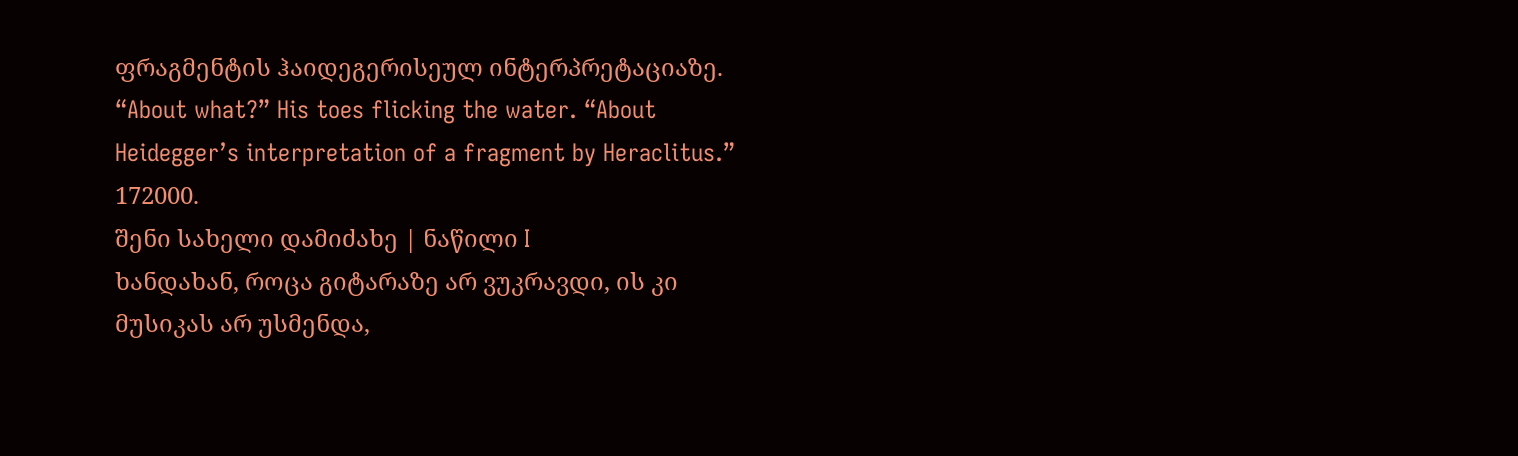ფრაგმენტის ჰაიდეგერისეულ ინტერპრეტაციაზე.
“About what?” His toes flicking the water. “About Heidegger’s interpretation of a fragment by Heraclitus.”
172000.
შენი სახელი დამიძახე | ნაწილი I
ხანდახან, როცა გიტარაზე არ ვუკრავდი, ის კი მუსიკას არ უსმენდა,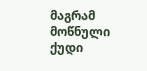მაგრამ მოწნული ქუდი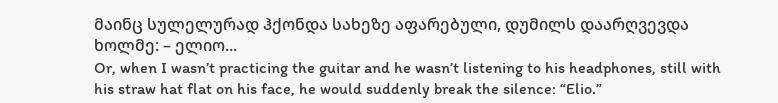მაინც სულელურად ჰქონდა სახეზე აფარებული, დუმილს დაარღვევდა ხოლმე: – ელიო...
Or, when I wasn’t practicing the guitar and he wasn’t listening to his headphones, still with his straw hat flat on his face, he would suddenly break the silence: “Elio.”